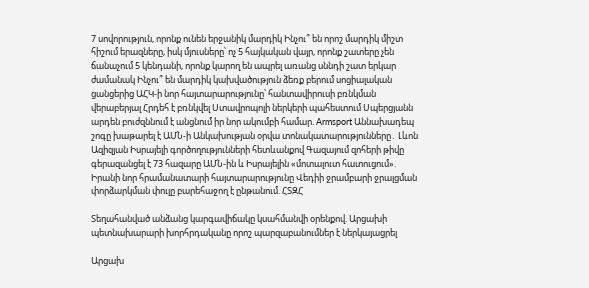7 սովորություն, որոնք ունեն երջանիկ մարդիկ Ինչու՞ են որոշ մարդիկ միշտ հիշում երազները, իսկ մյուսները՝ ոչ 5 հայկական վայր, որոնք շատերը չեն ճանաչում 5 կենդանի, որոնք կարող են ապրել առանց սննդի շատ երկար ժամանակ Ինչու՞ են մարդիկ կախվածություն ձեռք բերում սոցիալական ցանցերից ԱՀԿ-ի նոր հայտարարությունը՝ հանտավիրուսի բռնկման վերաբերյալ Հրդեհ է բռնկվել Ստավրոպոլի ներկերի պահեստում Սպերցյանն արդեն բուժզննում է անցնում իր նոր ակումբի համար. Armsport Աննախադեպ շոգը խաթարել է ԱՄՆ-ի Անկախության օրվա տոնակատարությունները․ Լևոն Ազիզյան Իսրայելի գործողությունների հետևանքով Գազայում զոհերի թիվը գերազանցել է 73 հազարը ԱՄՆ-ին և Իսրայելին «մոտալուտ հատուցում». Իրանի նոր հրամանատարի հայտարարությունը Վեդիի ջրամբարի ջրալցման փորձարկման փուլը բարեհաջող է ընթանում. ՀՏԶՀ

Տեղահանված անձանց կարգավիճակը կսահմանվի օրենքով. Արցախի պետնախարարի խորհրդականը որոշ պարզաբանումներ է ներկայացրել

Արցախ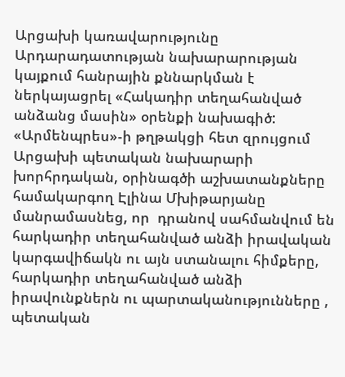Արցախի կառավարությունը Արդարադատության նախարարության կայքում հանրային քննարկման է ներկայացրել «Հակադիր տեղահանված անձանց մասին» օրենքի նախագիծ: «Արմենպրես»-ի թղթակցի հետ զրույցում Արցախի պետական նախարարի խորհրդական, օրինագծի աշխատանքները  համակարգող Էլինա Մխիթարյանը մանրամասնեց, որ  դրանով սահմանվում են  հարկադիր տեղահանված անձի իրավական կարգավիճակն ու այն ստանալու հիմքերը, հարկադիր տեղահանված անձի իրավունքներն ու պարտականությունները , պետական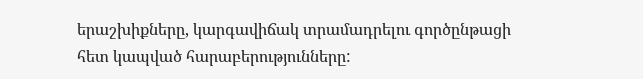երաշխիքները, կարգավիճակ տրամադրելու գործընթացի  հետ կապված հարաբերությունները: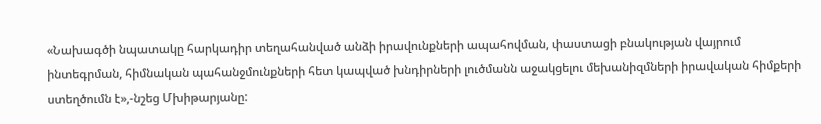«Նախագծի նպատակը հարկադիր տեղահանված անձի իրավունքների ապահովման, փաստացի բնակության վայրում ինտեգրման, հիմնական պահանջմունքների հետ կապված խնդիրների լուծմանն աջակցելու մեխանիզմների իրավական հիմքերի ստեղծումն է»,-նշեց Մխիթարյանը: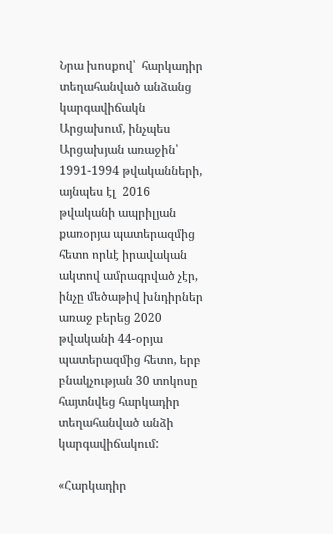Նրա խոսքով՝  հարկադիր տեղահանված անձանց կարգավիճակն  Արցախում, ինչպես Արցախյան առաջին՝  1991-1994 թվականների, այնպես էլ  2016 թվականի ապրիլյան քառօրյա պատերազմից հետո որևէ իրավական ակտով ամրագրված չէր, ինչը մեծաթիվ խնդիրներ առաջ բերեց 2020 թվականի 44-օրյա պատերազմից հետո, երբ բնակչության 30 տոկոսը հայտնվեց հարկադիր տեղահանված անձի  կարգավիճակում:

«Հարկադիր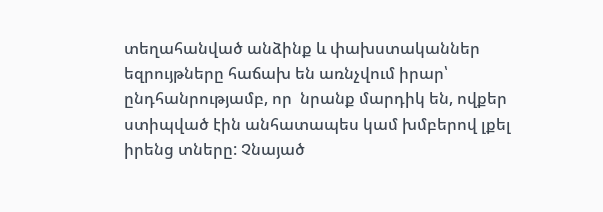տեղահանված անձինք և փախստականներ եզրույթները հաճախ են առնչվում իրար՝  ընդհանրությամբ, որ  նրանք մարդիկ են, ովքեր ստիպված էին անհատապես կամ խմբերով լքել իրենց տները: Չնայած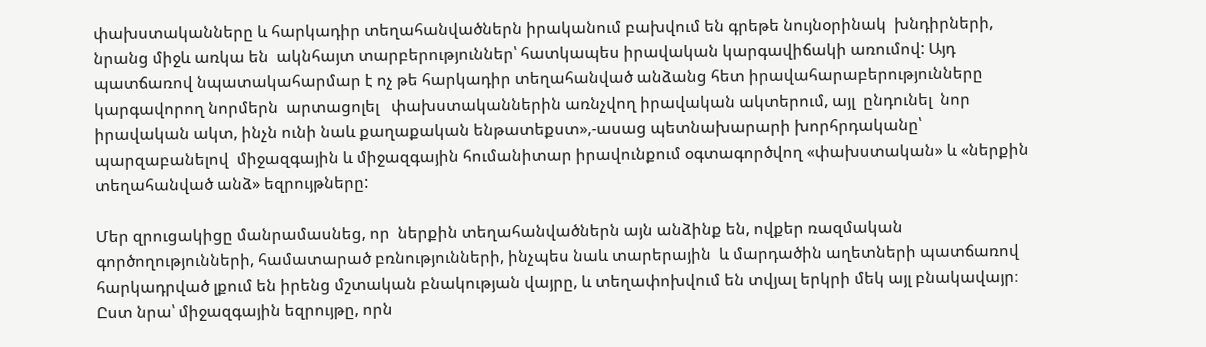փախստականները և հարկադիր տեղահանվածներն իրականում բախվում են գրեթե նույնօրինակ  խնդիրների, նրանց միջև առկա են  ակնհայտ տարբերություններ՝ հատկապես իրավական կարգավիճակի առումով: Այդ պատճառով նպատակահարմար է ոչ թե հարկադիր տեղահանված անձանց հետ իրավահարաբերությունները կարգավորող նորմերն  արտացոլել   փախստականներին առնչվող իրավական ակտերում, այլ  ընդունել  նոր իրավական ակտ, ինչն ունի նաև քաղաքական ենթատեքստ»,-ասաց պետնախարարի խորհրդականը՝ պարզաբանելով  միջազգային և միջազգային հումանիտար իրավունքում օգտագործվող «փախստական» և «ներքին տեղահանված անձ» եզրույթները:

Մեր զրուցակիցը մանրամասնեց, որ  ներքին տեղահանվածներն այն անձինք են, ովքեր ռազմական գործողությունների, համատարած բռնությունների, ինչպես նաև տարերային  և մարդածին աղետների պատճառով հարկադրված լքում են իրենց մշտական բնակության վայրը, և տեղափոխվում են տվյալ երկրի մեկ այլ բնակավայր։  Ըստ նրա՝ միջազգային եզրույթը, որն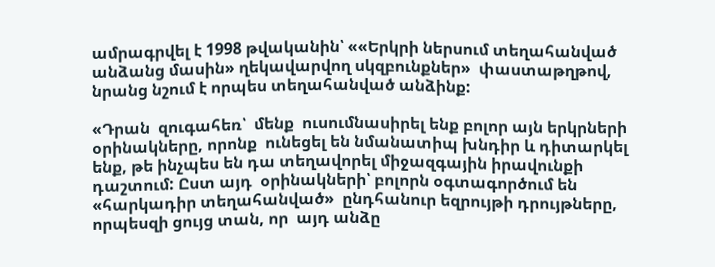ամրագրվել է 1998 թվականին՝ ««Երկրի ներսում տեղահանված անձանց մասին» ղեկավարվող սկզբունքներ»  փաստաթղթով, նրանց նշում է որպես տեղահանված անձինք:

«Դրան  զուգահեռ՝  մենք  ուսումնասիրել ենք բոլոր այն երկրների օրինակները, որոնք  ունեցել են նմանատիպ խնդիր և դիտարկել ենք, թե ինչպես են դա տեղավորել միջազգային իրավունքի դաշտում: Ըստ այդ  օրինակների՝ բոլորն օգտագործում են  «հարկադիր տեղահանված»  ընդհանուր եզրույթի դրույթները, որպեսզի ցույց տան, որ  այդ անձը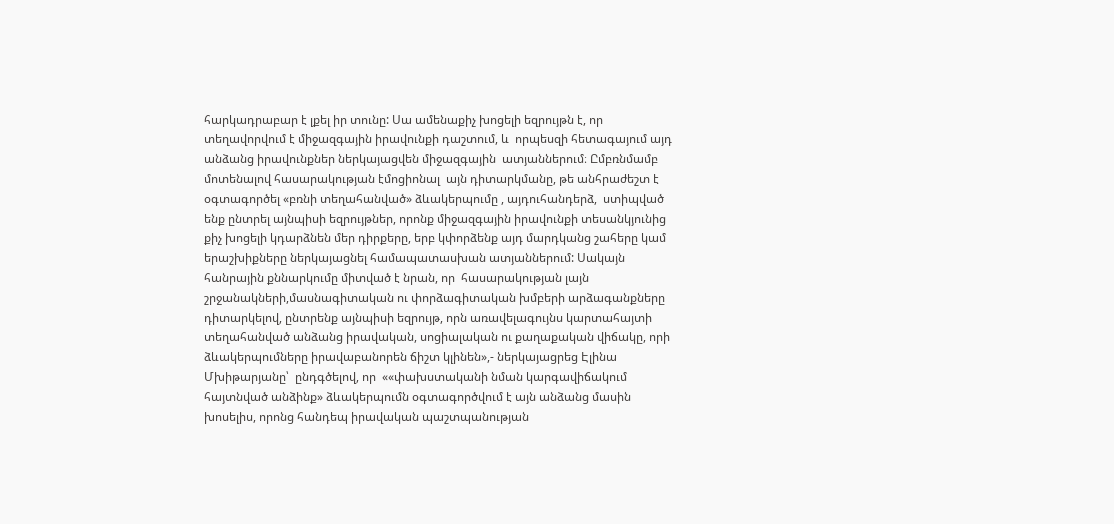հարկադրաբար է լքել իր տունը: Սա ամենաքիչ խոցելի եզրույթն է, որ տեղավորվում է միջազգային իրավունքի դաշտում, և  որպեսզի հետագայում այդ  անձանց իրավունքներ ներկայացվեն միջազգային  ատյաններում։ Ըմբռնմամբ մոտենալով հասարակության էմոցիոնալ  այն դիտարկմանը, թե անհրաժեշտ է օգտագործել «բռնի տեղահանված» ձևակերպումը , այդուհանդերձ,  ստիպված ենք ընտրել այնպիսի եզրույթներ, որոնք միջազգային իրավունքի տեսանկյունից քիչ խոցելի կդարձնեն մեր դիրքերը, երբ կփորձենք այդ մարդկանց շահերը կամ երաշխիքները ներկայացնել համապատասխան ատյաններում: Սակայն հանրային քննարկումը միտված է նրան, որ  հասարակության լայն շրջանակների,մասնագիտական ու փորձագիտական խմբերի արձագանքները դիտարկելով, ընտրենք այնպիսի եզրույթ, որն առավելագույնս կարտահայտի տեղահանված անձանց իրավական, սոցիալական ու քաղաքական վիճակը, որի ձևակերպումները իրավաբանորեն ճիշտ կլինեն»,- ներկայացրեց Էլինա Մխիթարյանը՝  ընդգծելով, որ  ««փախստականի նման կարգավիճակում հայտնված անձինք» ձևակերպումն օգտագործվում է այն անձանց մասին խոսելիս, որոնց հանդեպ իրավական պաշտպանության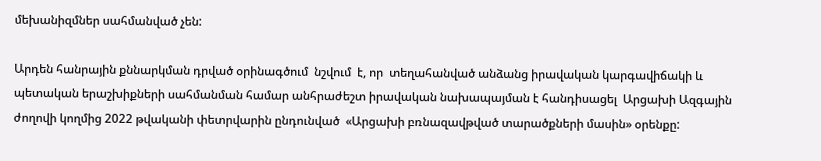մեխանիզմներ սահմանված չեն:

Արդեն հանրային քննարկման դրված օրինագծում  նշվում  է, որ  տեղահանված անձանց իրավական կարգավիճակի և պետական երաշխիքների սահմանման համար անհրաժեշտ իրավական նախապայման է հանդիսացել  Արցախի Ազգային ժողովի կողմից 2022 թվականի փետրվարին ընդունված  «Արցախի բռնազավթված տարածքների մասին» օրենքը: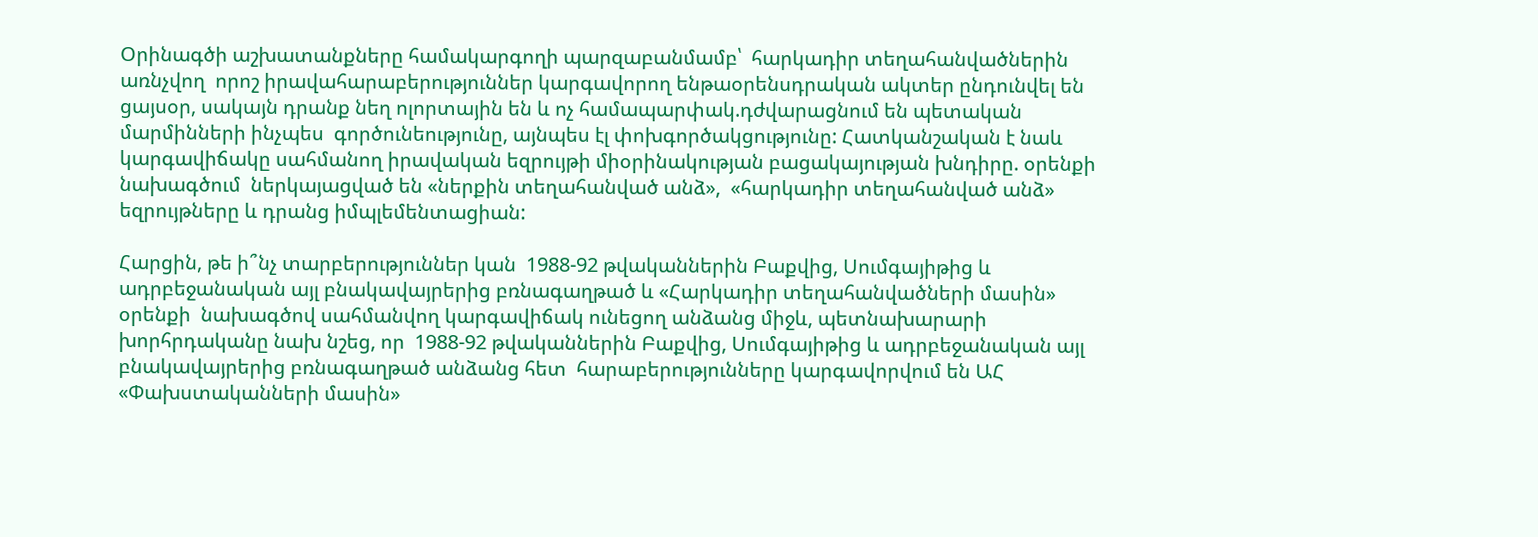Օրինագծի աշխատանքները համակարգողի պարզաբանմամբ՝  հարկադիր տեղահանվածներին առնչվող  որոշ իրավահարաբերություններ կարգավորող ենթաօրենսդրական ակտեր ընդունվել են ցայսօր, սակայն դրանք նեղ ոլորտային են և ոչ համապարփակ.դժվարացնում են պետական մարմինների ինչպես  գործունեությունը, այնպես էլ փոխգործակցությունը: Հատկանշական է նաև կարգավիճակը սահմանող իրավական եզրույթի միօրինակության բացակայության խնդիրը. օրենքի նախագծում  ներկայացված են «ներքին տեղահանված անձ»,  «հարկադիր տեղահանված անձ» եզրույթները և դրանց իմպլեմենտացիան:

Հարցին, թե ի՞նչ տարբերություններ կան  1988-92 թվականներին Բաքվից, Սումգայիթից և ադրբեջանական այլ բնակավայրերից բռնագաղթած և «Հարկադիր տեղահանվածների մասին» օրենքի  նախագծով սահմանվող կարգավիճակ ունեցող անձանց միջև, պետնախարարի խորհրդականը նախ նշեց, որ  1988-92 թվականներին Բաքվից, Սումգայիթից և ադրբեջանական այլ բնակավայրերից բռնագաղթած անձանց հետ  հարաբերությունները կարգավորվում են ԱՀ «Փախստականների մասին»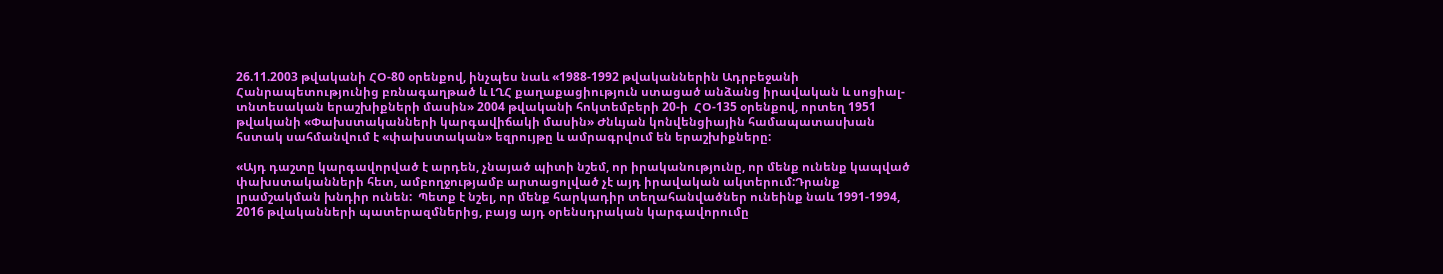26.11.2003 թվականի ՀՕ-80 օրենքով, ինչպես նաև «1988-1992 թվականներին Ադրբեջանի Հանրապետությունից բռնագաղթած և ԼՂՀ քաղաքացիություն ստացած անձանց իրավական և սոցիալ-տնտեսական երաշխիքների մասին» 2004 թվականի հոկտեմբերի 20-ի  ՀՕ-135 օրենքով, որտեղ 1951 թվականի «Փախստականների կարգավիճակի մասին» Ժնևյան կոնվենցիային համապատասխան  հստակ սահմանվում է «փախստական» եզրույթը և ամրագրվում են երաշխիքները:

«Այդ դաշտը կարգավորված է արդեն, չնայած պիտի նշեմ, որ իրականությունը, որ մենք ունենք կապված փախստականների հետ, ամբողջությամբ արտացոլված չէ այդ իրավական ակտերում:Դրանք լրամշակման խնդիր ունեն:  Պետք է նշել, որ մենք հարկադիր տեղահանվածներ ունեինք նաև 1991-1994,  2016 թվականների պատերազմներից, բայց այդ օրենսդրական կարգավորումը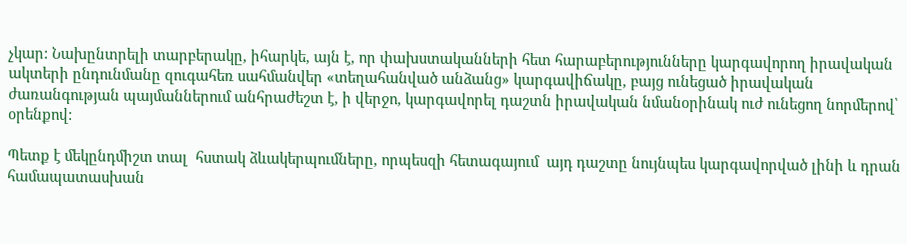չկար: Նախընտրելի տարբերակը, իհարկե, այն է, որ փախստականների հետ հարաբերությունները կարգավորող իրավական ակտերի ընդունմանը զուգահեռ սահմանվեր «տեղահանված անձանց» կարգավիճակը, բայց ունեցած իրավական ժառանգության պայմաններում անհրաժեշտ է, ի վերջո, կարգավորել դաշտն իրավական նմանօրինակ ուժ ունեցող նորմերով՝ օրենքով:

Պետք է մեկընդմիշտ տալ  հստակ ձևակերպումները, որպեսզի հետագայում  այդ դաշտը նույնպես կարգավորված լինի և դրան համապատասխան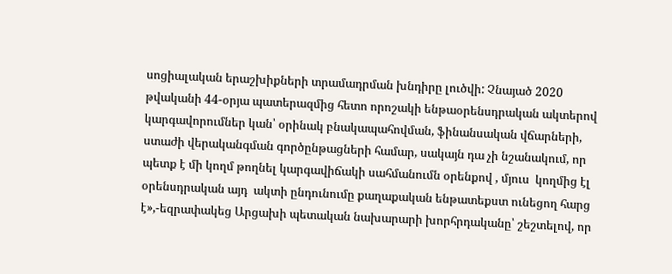սոցիալական երաշխիքների տրամադրման խնդիրը լուծվի: Չնայած 2020 թվականի 44-օրյա պատերազմից հետո որոշակի ենթաօրենսդրական ակտերով կարգավորումներ կան՝ օրինակ բնակապահովման, ֆինանսական վճարների, ստաժի վերականգման գործընթացների համար, սակայն դա չի նշանակում, որ պետք է մի կողմ թողնել կարգավիճակի սահմանումն օրենքով , մյուս  կողմից էլ օրենսդրական այդ  ակտի ընդունումը քաղաքական ենթատեքստ ունեցող հարց է»,-եզրափակեց Արցախի պետական նախարարի խորհրդականը՝ շեշտելով, որ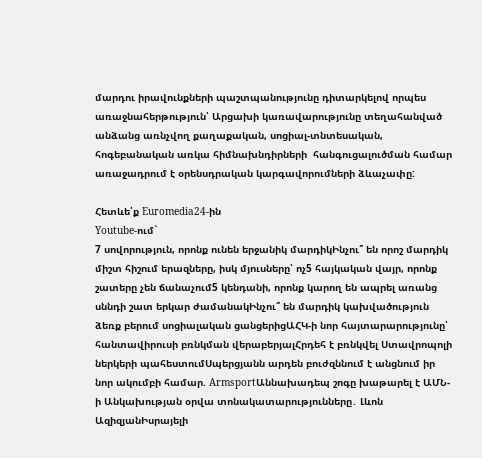մարդու իրավունքների պաշտպանությունը դիտարկելով որպես  առաջնահերթություն՝ Արցախի կառավարությունը տեղահանված անձանց առնչվող քաղաքական, սոցիալ-տնտեսական, հոգեբանական առկա հիմնախնդիրների  հանգուցալուծման համար  առաջադրում է օրենսդրական կարգավորումների ձևաչափը:

Հետևե՛ք Euromedia24-ին
Youtube-ում`
7 սովորություն, որոնք ունեն երջանիկ մարդիկԻնչու՞ են որոշ մարդիկ միշտ հիշում երազները, իսկ մյուսները՝ ոչ5 հայկական վայր, որոնք շատերը չեն ճանաչում5 կենդանի, որոնք կարող են ապրել առանց սննդի շատ երկար ժամանակԻնչու՞ են մարդիկ կախվածություն ձեռք բերում սոցիալական ցանցերիցԱՀԿ-ի նոր հայտարարությունը՝ հանտավիրուսի բռնկման վերաբերյալՀրդեհ է բռնկվել Ստավրոպոլի ներկերի պահեստումՍպերցյանն արդեն բուժզննում է անցնում իր նոր ակումբի համար. ArmsportԱննախադեպ շոգը խաթարել է ԱՄՆ-ի Անկախության օրվա տոնակատարությունները․ Լևոն ԱզիզյանԻսրայելի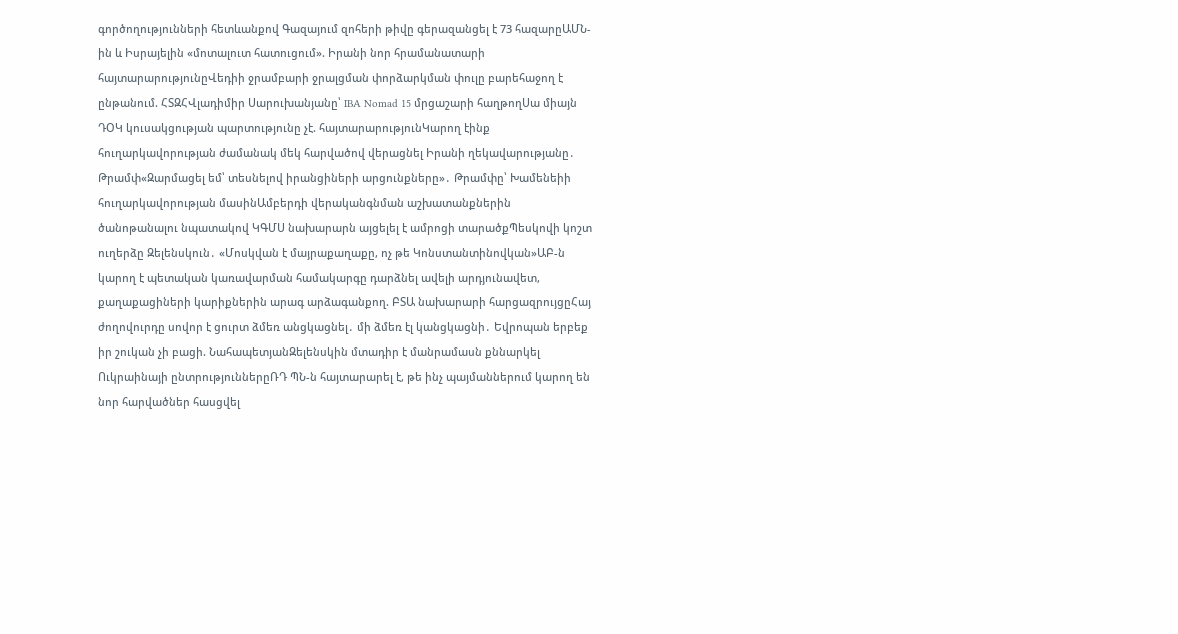գործողությունների հետևանքով Գազայում զոհերի թիվը գերազանցել է 73 հազարըԱՄՆ-ին և Իսրայելին «մոտալուտ հատուցում». Իրանի նոր հրամանատարի հայտարարությունըՎեդիի ջրամբարի ջրալցման փորձարկման փուլը բարեհաջող է ընթանում. ՀՏԶՀՎլադիմիր Սարուխանյանը՝ IBA Nomad 15 մրցաշարի հաղթողՍա միայն ԴՕԿ կուսակցության պարտությունը չէ. հայտարարությունԿարող էինք հուղարկավորության ժամանակ մեկ հարվածով վերացնել Իրանի ղեկավարությանը․ Թրամփ«Զարմացել եմ՝ տեսնելով իրանցիների արցունքները»․ Թրամփը՝ Խամենեիի հուղարկավորության մասինԱմբերդի վերականգնման աշխատանքներին ծանոթանալու նպատակով ԿԳՄՍ նախարարն այցելել է ամրոցի տարածքՊեսկովի կոշտ ուղերձը Զելենսկուն․ «Մոսկվան է մայրաքաղաքը, ոչ թե Կոնստանտինովկան»ԱԲ-ն կարող է պետական կառավարման համակարգը դարձնել ավելի արդյունավետ, քաղաքացիների կարիքներին արագ արձագանքող. ԲՏԱ նախարարի հարցազրույցըՀայ ժողովուրդը սովոր է ցուրտ ձմեռ անցկացնել․ մի ձմեռ էլ կանցկացնի․ Եվրոպան երբեք իր շուկան չի բացի. ՆահապետյանԶելենսկին մտադիր է մանրամասն քննարկել Ուկրաինայի ընտրություններըՌԴ ՊՆ-ն հայտարարել է, թե ինչ պայմաններում կարող են նոր հարվածներ հասցվել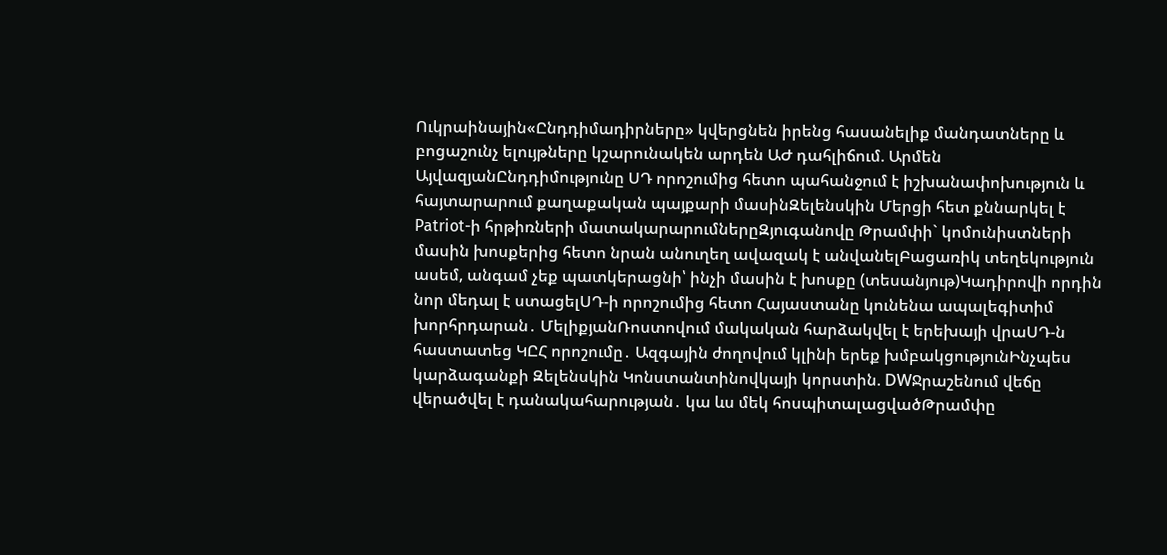Ուկրաինային«Ընդդիմադիրները» կվերցնեն իրենց հասանելիք մանդատները և բոցաշունչ ելույթները կշարունակեն արդեն ԱԺ դահլիճում. Արմեն ԱյվազյանԸնդդիմությունը ՍԴ որոշումից հետո պահանջում է իշխանափոխություն և հայտարարում քաղաքական պայքարի մասինԶելենսկին Մերցի հետ քննարկել է Patriot-ի հրթիռների մատակարարումներըԶյուգանովը Թրամփի` կոմունիստների մասին խոսքերից հետո նրան անուղեղ ավազակ է անվանելԲացառիկ տեղեկություն ասեմ, անգամ չեք պատկերացնի՝ ինչի մասին է խոսքը (տեսանյութ)Կադիրովի որդին նոր մեդալ է ստացելՍԴ-ի որոշումից հետո Հայաստանը կունենա ապալեգիտիմ խորհրդարան․ ՄելիքյանՌոստովում մակական հարձակվել է երեխայի վրաՍԴ-ն հաստատեց ԿԸՀ որոշումը․ Ազգային ժողովում կլինի երեք խմբակցությունԻնչպես կարձագանքի Զելենսկին Կոնստանտինովկայի կորստին. DWՋրաշենում վեճը վերածվել է դանակահարության․ կա ևս մեկ հոսպիտալացվածԹրամփը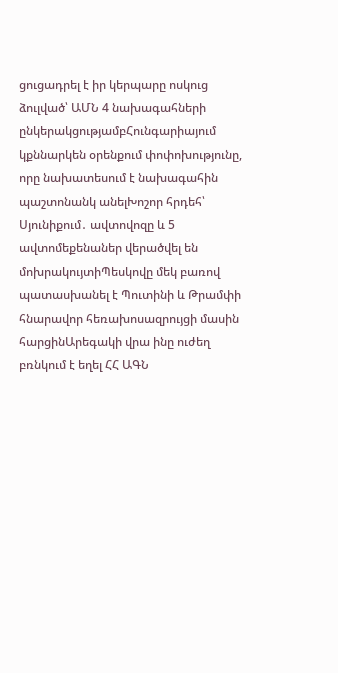ցուցադրել է իր կերպարը ոսկուց ձուլված՝ ԱՄՆ 4 նախագահների ընկերակցությամբՀունգարիայում կքննարկեն օրենքում փոփոխությունը, որը նախատեսում է նախագահին պաշտոնանկ անելԽոշոր հրդեհ՝ Սյունիքում․ ավտովոզը և 5 ավտոմեքենաներ վերածվել են մոխրակույտիՊեսկովը մեկ բառով պատասխանել է Պուտինի և Թրամփի հնարավոր հեռախոսազրույցի մասին հարցինԱրեգակի վրա ինը ուժեղ բռնկում է եղել ՀՀ ԱԳՆ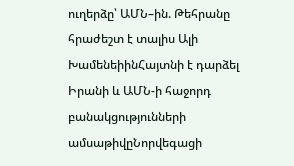ուղերձը՝ ԱՄՆ–ին. Թեհրանը հրաժեշտ է տալիս Ալի ԽամենեիինՀայտնի է դարձել Իրանի և ԱՄՆ-ի հաջորդ բանակցությունների ամսաթիվըՆորվեգացի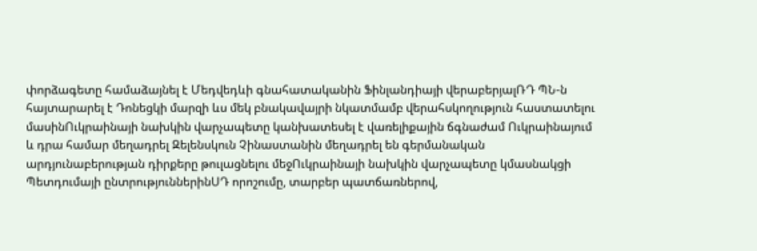փորձագետը համաձայնել է Մեդվեդևի գնահատականին Ֆինլանդիայի վերաբերյալՌԴ ՊՆ-ն հայտարարել է Դոնեցկի մարզի ևս մեկ բնակավայրի նկատմամբ վերահսկողություն հաստատելու մասինՈւկրաինայի նախկին վարչապետը կանխատեսել է վառելիքային ճգնաժամ Ուկրաինայում և դրա համար մեղադրել Զելենսկուն Չինաստանին մեղադրել են գերմանական արդյունաբերության դիրքերը թուլացնելու մեջՈւկրաինայի նախկին վարչապետը կմասնակցի Պետդումայի ընտրություններինՍԴ որոշումը, տարբեր պատճառներով,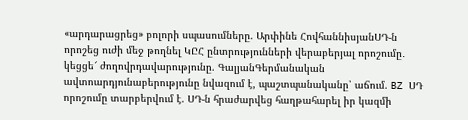«արդարացրեց» բոլորի սպասումները. Արփինե ՀովհաննիսյանՍԴ-ն որոշեց ուժի մեջ թողնել ԿԸՀ ընտրությունների վերաբերյալ որոշումը․ կեցցե՜ ժողովրդավարությունը. ԳալյանԳերմանական ավտոարդյունաբերությունը նվազում է, պաշտպանականը՝ աճում. BZ ՍԴ որոշումը տարբերվում է. ՍԴ-ն հրաժարվեց հաղթահարել իր կազմի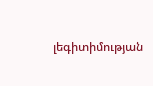լեգիտիմության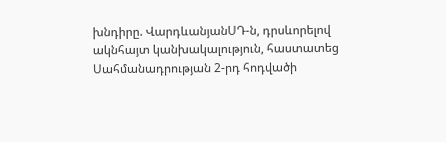խնդիրը. ՎարդևանյանՍԴ-ն, դրսևորելով ակնհայտ կանխակալություն, հաստատեց Սահմանադրության 2-րդ հոդվածի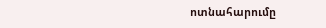ոտնահարումը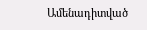Ամենադիտված